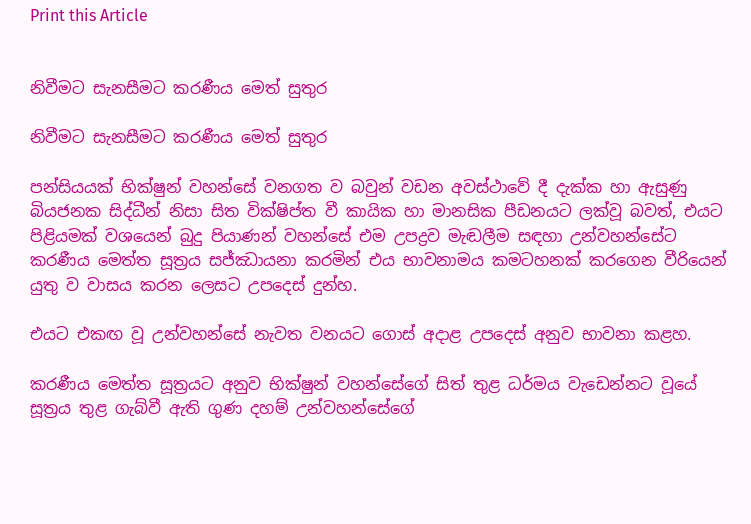Print this Article


නිවීමට සැනසීමට කරණීය මෙත් සුතුර

නිවීමට සැනසීමට කරණීය මෙත් සුතුර

පන්සියයක් භික්ෂුන් වහන්සේ වනගත ව බවුන් වඩන අවස්ථාවේ දී දැක්ක හා ඇසුණු බියජනක සිද්ධීන් නිසා සිත වික්ෂිප්ත වී කායික හා මානසික පීඩනයට ලක්වූ බවත්, එයට පිළියමක් වශයෙන් බුදු පියාණන් වහන්සේ එම උපද්‍රව මැඬලීම සඳහා උන්වහන්සේට කරණීය මෙත්ත සූත්‍රය සජ්ඣායනා කරමින් එය භාවනාමය කමටහනක් කරගෙන වීරියෙන් යුතු ව වාසය කරන ලෙසට උපදෙස් දුන්හ.

එයට එකඟ වූ උන්වහන්සේ නැවත වනයට ගොස් අදාළ උපදෙස් අනුව භාවනා කළහ.

කරණීය මෙත්ත සූත්‍රයට අනුව භික්ෂුන් වහන්සේගේ සිත් තුළ ධර්මය වැඩෙන්නට වූයේ සූත්‍රය තුළ ගැබ්වී ඇති ගුණ දහම් උන්වහන්සේගේ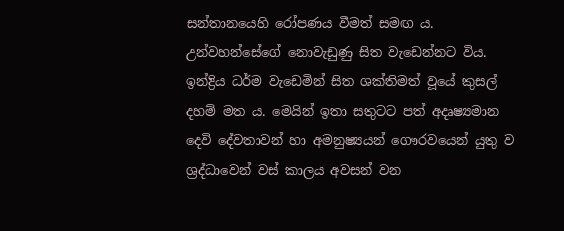සන්තානයෙහි රෝපණය වීමත් සමඟ ය. උන්වහන්සේගේ නොවැඩුණු සිත වැඩෙන්නට විය. ඉන්ද්‍රිය ධර්ම වැඩෙමින් සිත ශක්තිමත් වූයේ කුසල් දහම් මත ය. මෙයින් ඉතා සතුටට පත් අදෘෂ්‍යමාන දෙවි දේවතාවන් හා අමනුෂ්‍යයන් ගෞරවයෙන් යුතු ව ශ්‍රද්ධාවෙන් වස් කාලය අවසන් වන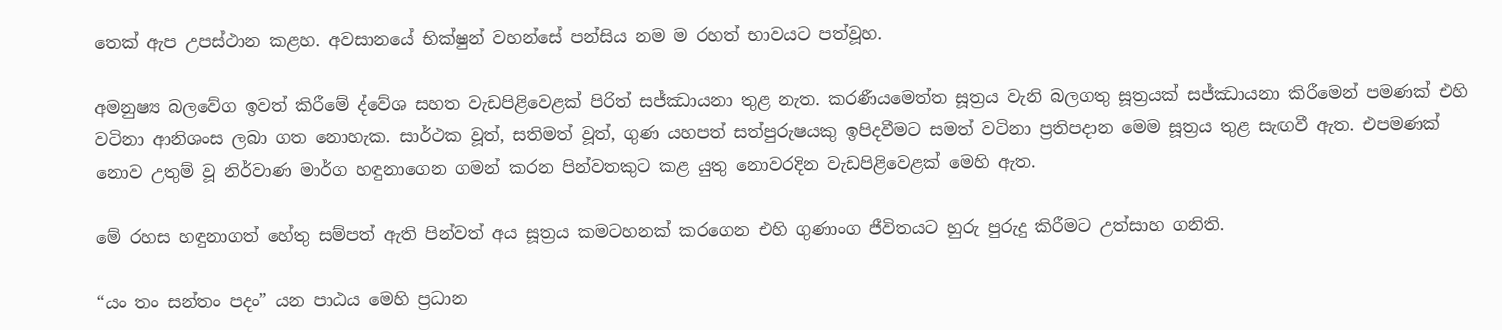තෙක් ඇප උපස්ථාන කළහ. අවසානයේ භික්ෂුන් වහන්සේ පන්සිය නම ම රහත් භාවයට පත්වූහ.

අමනුෂ්‍ය බලවේග ඉවත් කිරීමේ ද්වේශ සහත වැඩපිළිවෙළක් පිරිත් සජ්ඣායනා තුළ නැත. කරණීයමෙත්ත සූත්‍රය වැනි බලගතු සූත්‍රයක් සජ්ඣායනා කිරීමෙන් පමණක් එහි වටිනා ආනිශංස ලබා ගත නොහැක. සාර්ථක වූත්, සතිමත් වූත්, ගුණ යහපත් සත්පුරුෂයකු ඉපිදවීමට සමත් වටිනා ප්‍රතිපදාන මෙම සූත්‍රය තුළ සැඟවී ඇත. එපමණක් නොව උතුම් වූ නිර්වාණ මාර්ග හඳුනාගෙන ගමන් කරන පින්වතකුට කළ යුතු නොවරදින වැඩපිළිවෙළක් මෙහි ඇත.

මේ රහස හඳුනාගත් හේතු සම්පත් ඇති පින්වත් අය සූත්‍රය කමටහනක් කරගෙන එහි ගුණාංග ජීවිතයට හුරු පුරුදු කිරීමට උත්සාහ ගනිති.

“යං තං සන්තං පදං” යන පාඨය මෙහි ප්‍රධාන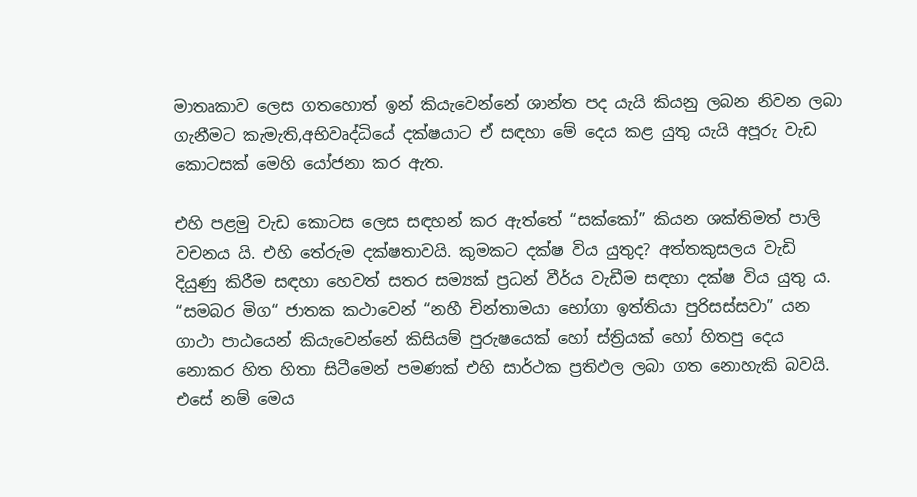මාතෘකාව ලෙස ගතහොත් ඉන් කියැවෙන්නේ ශාන්ත පද යැයි කියනු ලබන නිවන ලබා ගැනීමට කැමැති,අභිවෘද්ධියේ දක්ෂයාට ඒ සඳහා මේ දෙය කළ යුතු යැයි අපූරු වැඩ කොටසක් මෙහි යෝජනා කර ඇත.

එහි පළමු වැඩ කොටස ලෙස සඳහන් කර ඇත්තේ “සක්කෝ” කියන ශක්තිමත් පාලි වචනය යි. එහි තේරුම දක්ෂතාවයි. කුමකට දක්ෂ විය යුතුද? අත්තකුසලය වැඩි දියුණු කිරීම සඳහා හෙවත් සතර සම්‍යක් ප්‍රධන් වීර්ය වැඩීම සඳහා දක්ෂ විය යුතු ය. “සමබර මිග“ ජාතක කථාවෙන් “නහී චින්තාමයා භෝගා ඉත්තියා පුරිසස්සවා” යන ගාථා පාඨයෙන් කියැවෙන්නේ කිසියම් පුරුෂයෙක් හෝ ස්ත්‍රියක් හෝ හිතපු දෙය නොකර හිත හිතා සිටීමෙන් පමණක් එහි සාර්ථක ප්‍රතිඵල ලබා ගත නොහැකි බවයි. එසේ නම් මෙය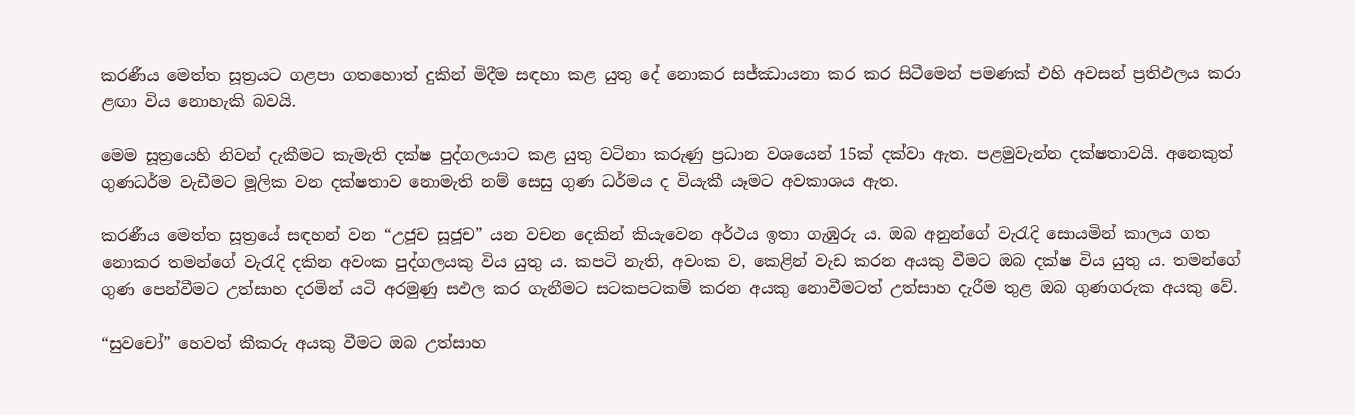කරණීය මෙත්ත සූත්‍රයට ගළපා ගතහොත් දුකින් මිදීම සඳහා කළ යුතු දේ නොකර සජ්ඣායනා කර කර සිටීමෙන් පමණක් එහි අවසන් ප්‍රතිඵලය කරා ළඟා විය නොහැකි බවයි.

මෙම සූත්‍රයෙහි නිවන් දැකීමට කැමැති දක්ෂ පුද්ගලයාට කළ යුතු වටිනා කරුණු ප්‍රධාන වශයෙන් 15ක් දක්වා ඇත. පළමුවැන්න දක්ෂතාවයි. අනෙකුත් ගුණධර්ම වැඩීමට මූලික වන දක්ෂතාව නොමැති නම් සෙසු ගුණ ධර්මය ද වියැකී යෑමට අවකාශය ඇත.

කරණීය මෙත්ත සූත්‍රයේ සඳහන් වන “උජූච සූජූච” යන වචන දෙකින් කියැවෙන අර්ථය ඉතා ගැඹුරු ය. ඔබ අනුන්ගේ වැරැදි සොයමින් කාලය ගත නොකර තමන්ගේ වැරැදි දකින අවංක පුද්ගලයකු විය යුතු ය. කපටි නැති, අවංක ව, කෙළින් වැඩ කරන අයකු වීමට ඔබ දක්ෂ විය යුතු ය. තමන්ගේ ගුණ පෙන්වීමට උත්සාහ දරමින් යටි අරමුණු සඵල කර ගැනීමට සටකපටකම් කරන අයකු නොවීමටත් උත්සාහ දැරීම තුළ ඔබ ගුණගරුක අයකු වේ.

“සුවචෝ” හෙවත් කීකරු අයකු වීමට ඔබ උත්සාහ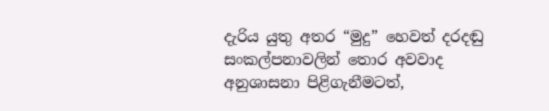දැරිය යුතු අතර “මුදු” හෙවත් දරදඬු සංකල්පනාවලින් තොර අවවාද අනුශාසනා පිළිගැනීමටත්,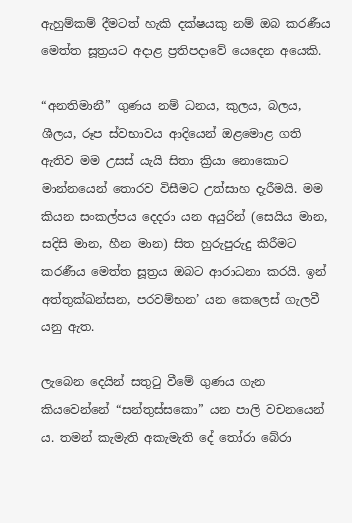ඇහුම්කම් දීමටත් හැකි දක්ෂයකු නම් ඔබ කරණීය මෙත්ත සූත්‍රයට අදාළ ප්‍රතිපදාවේ යෙදෙන අයෙකි.

“අනතිමානී” ගුණය නම් ධනය, කුලය, බලය, ශීලය, රූප ස්වභාවය ආදියෙන් ඔළමොළ ගති ඇතිව මම උසස් යැයි සිතා ක්‍රියා නොකොට මාන්නයෙන් තොරව විසීමට උත්සාහ දැරීමයි. මම කියන සංකල්පය දෙදරා යන අයුරින් (සෙයිය මාන, සදිසි මාන, හීන මාන) සිත හුරුපුරුදු කිරීමට කරණීය මෙත්ත සූත්‍රය ඔබට ආරාධනා කරයි. ඉන් අත්තුක්ඛන්සන, පරවම්භන’ යන කෙලෙස් ගැලවී යනු ඇත.

ලැබෙන දෙයින් සතුටු වීමේ ගුණය ගැන කියවෙන්නේ “සන්තුස්සකො” යන පාලි වචනයෙන් ය. තමන් කැමැති අකැමැති දේ තෝරා බේරා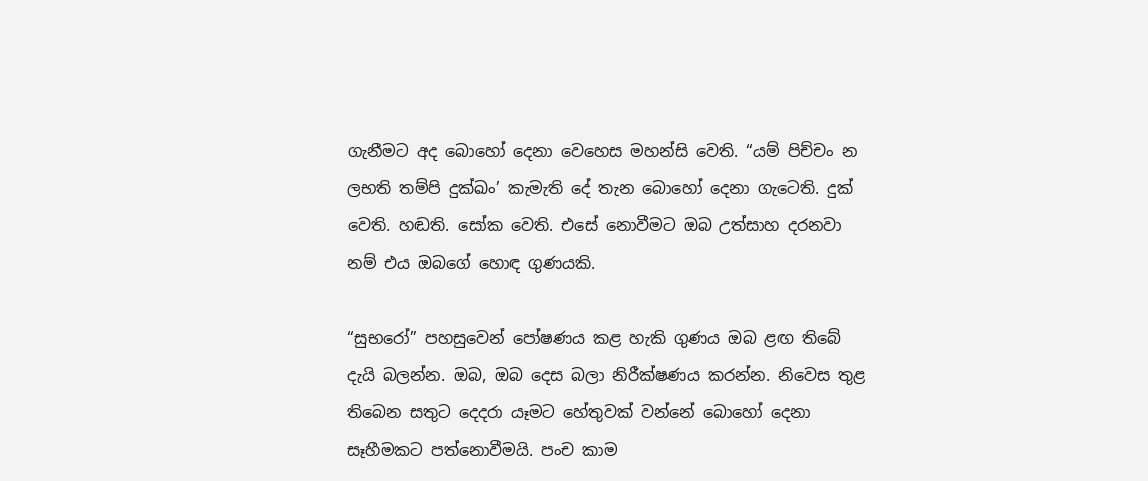ගැනීමට අද බොහෝ දෙනා වෙහෙස මහන්සි වෙති. “යම් පිච්චං න ලභති තම්පි දුක්ඛං’ කැමැති දේ තැන බොහෝ දෙනා ගැටෙති. දුක් වෙති. හඬති. සෝක වෙති. එසේ නොවීමට ඔබ උත්සාහ දරනවා නම් එය ඔබගේ හොඳ ගුණයකි.

“සුභරෝ” පහසුවෙන් පෝෂණය කළ හැකි ගුණය ඔබ ළඟ තිබේ දැයි බලන්න. ඔබ, ඔබ දෙස බලා නිරීක්ෂණය කරන්න. නිවෙස තුළ තිබෙන සතුට දෙදරා යෑමට හේතුවක් වන්නේ බොහෝ දෙනා සෑහීමකට පත්නොවීමයි. පංච කාම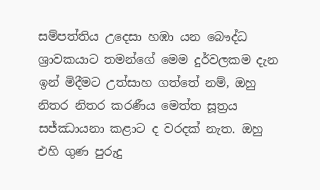සම්පත්තිය උදෙසා හඹා යන බෞද්ධ ශ්‍රාවකයාට තමන්ගේ මෙම දුර්වලකම දැන ඉන් මිදීමට උත්සාහ ගත්තේ නම්, ඔහු නිතර නිතර කරණීය මෙත්ත සූත්‍රය සජ්ඣායනා කළාට ද වරදක් නැත. ඔහු එහි ගුණ පුරුදු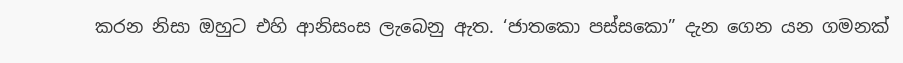කරන නිසා ඔහුට එහි ආනිසංස ලැබෙනු ඇත. ‘ජාතකො පස්සකො” දැන ගෙන යන ගමනක්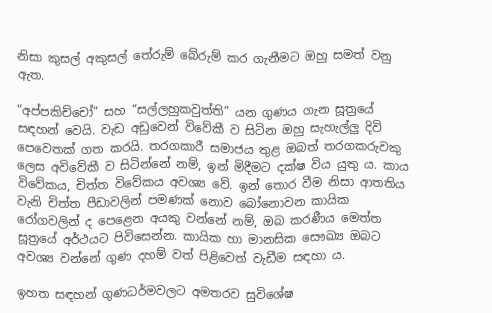නිසා කුසල් අකුසල් තේරුම් බේරුම් කර ගැනීමට ඔහු සමත් වනු ඇත.

“අප්පකිච්චෝ” සහ “සල්ලහුකවුත්ති” යන ගුණය ගැන සූත්‍රයේ සඳහන් වෙයි. වැඩ අඩුවෙන් විවේකී ව සිටින ඔහු සැහැල්ලු දිවි පෙවෙතක් ගත කරයි. තරගකාරී සමාජය තුළ ඔබත් තරගකරුවකු ලෙස අවිවේකී ව සිටින්නේ නම්, ඉන් මිදීමට දක්ෂ විය යුතු ය. කාය විවේකය, චිත්ත විවේකය අවශ්‍ය වේ. ඉන් තොර වීම නිසා ආතතිය වැනි චිත්ත පීඩාවලින් පමණක් නොව බෝනොවන කායික රෝගවලින් ද පෙළෙන අයකු වන්නේ නම්, ඔබ කරණීය මෙත්ත සූත්‍රයේ අර්ථයට පිවිසෙන්න. කායික හා මානසික සෞඛ්‍ය ඔබට අවශ්‍ය වන්නේ ගුණ දහම් වත් පිළිවෙත් වැඩීම සඳහා ය.

ඉහත සඳහන් ගුණධර්මවලට අමතරව සුවිශේෂ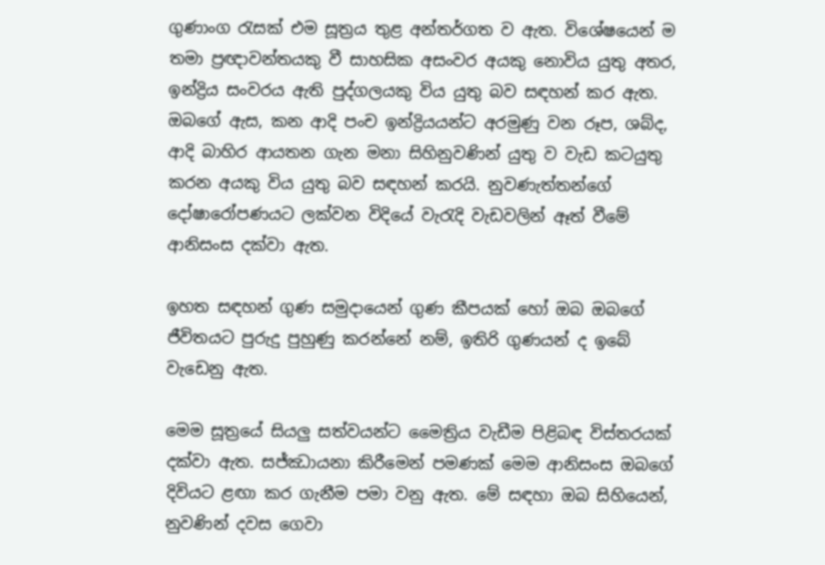ගුණාංග රැසක් එම සූත්‍රය තුළ අන්තර්ගත ව ඇත. විශේෂයෙන් ම තමා ප්‍රඥාවන්තයකු වී සාහසික අසංවර අයකු නොවිය යුතු අතර, ඉන්ද්‍රිය සංවරය ඇති පුද්ගලයකු විය යුතු බව සඳහන් කර ඇත. ඔබගේ ඇස, කන ආදි පංච ඉන්ද්‍රියයන්ට අරමුණු වන රූප, ශබ්ද, ආදි බාහිර ආයතන ගැන මනා සිහිනුවණින් යුතු ව වැඩ කටයුතු කරන අයකු විය යුතු බව සඳහන් කරයි. නුවණැත්තන්ගේ දෝෂාරෝපණයට ලක්වන විදියේ වැරැදි වැඩවලින් ඈත් වීමේ ආනිසංස දක්වා ඇත.

ඉහත සඳහන් ගුණ සමුදායෙන් ගුණ කීපයක් හෝ ඔබ ඔබගේ ජීවිතයට පුරුදු පුහුණු කරන්නේ නම්, ඉතිරි ගුණයන් ද ඉබේ වැඩෙනු ඇත.

මෙම සූත්‍රයේ සියලු සත්වයන්ට මෛත්‍රිය වැඩීම පිළිබඳ විස්තරයක් දක්වා ඇත. සජ්ඣායනා කිරීමෙන් පමණක් මෙම ආනිසංස ඔබගේ දිවියට ළඟා කර ගැනීම පමා වනු ඇත. මේ සඳහා ඔබ සිහියෙන්, නුවණින් දවස ගෙවා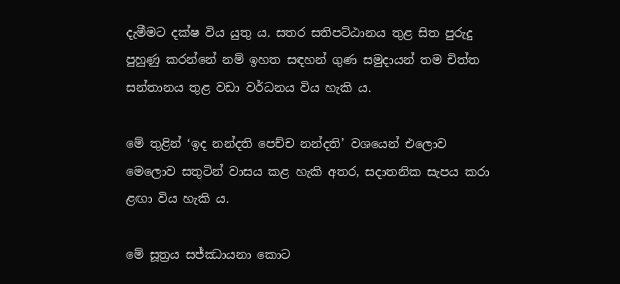දැමීමට දක්ෂ විය යුතු ය. සතර සතිපට්ඨානය තුළ සිත පුරුදු පුහුණු කරන්නේ නම් ඉහත සඳහන් ගුණ සමුදායන් තම චිත්ත සන්තානය තුළ වඩා වර්ධනය විය හැකි ය.

මේ තුළින් ‘ඉද නන්දති පෙච්ච නන්දති’ වශයෙන් එලොව මෙලොව සතුටින් වාසය කළ හැකි අතර, සදාතනික සැපය කරා ළඟා විය හැකි ය.

මේ සූත්‍රය සජ්ඣායනා කොට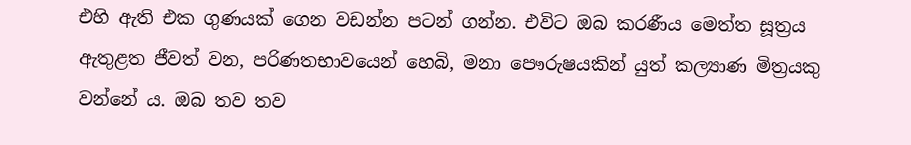එහි ඇති එක ගුණයක් ගෙන වඩන්න පටන් ගන්න. එවිට ඔබ කරණීය මෙත්ත සූත්‍රය ඇතුළත ජීවත් වන, පරිණතභාවයෙන් හෙබි, මනා පෞරුෂයකින් යුත් කල්‍යාණ මිත්‍රයකු වන්නේ ය. ඔබ තව තව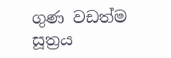ගුණ වඩත්ම සූත්‍රය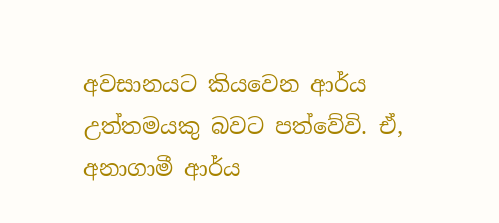අවසානයට කියවෙන ආර්ය උත්තමයකු බවට පත්වේවි. ඒ, අනාගාමී ආර්ය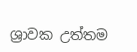ශ්‍රාවක උත්තම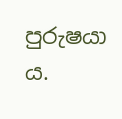පුරුෂයා ය.